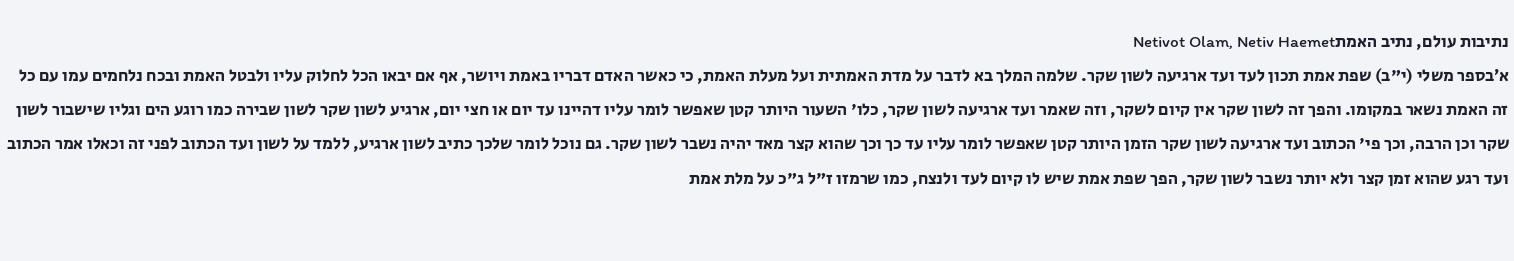נתיבות עולם, נתיב האמתNetivot Olam, Netiv Haemet
א׳בספר משלי (י"ב) שפת אמת תכון לעד ועד ארגיעה לשון שקר. שלמה המלך בא לדבר על מדת האמתית ועל מעלת האמת, כי כאשר האדם דבריו באמת ויושר, אף אם יבאו הכל לחלוק עליו ולבטל האמת ובכח נלחמים עמו עם כל זה האמת נשאר במקומו. והפך זה לשון שקר אין קיום לשקר, וזה שאמר ועד ארגיעה לשון שקר, כלו' השעור היותר קטן שאפשר לומר עליו דהיינו עד יום או חצי יום, ארגיע לשון שקר לשון שבירה כמו רוגע הים וגליו שישבור לשון שקר וכן הרבה, וכך פי' הכתוב ועד ארגיעה לשון שקר הזמן היותר קטן שאפשר לומר עליו עד כך וכך שהוא קצר מאד יהיה נשבר לשון שקר. גם נוכל לומר שלכך כתיב לשון ארגיע, ללמד על לשון ועד הכתוב לפני זה וכאלו אמר הכתוב ועד רגע שהוא זמן קצר ולא יותר נשבר לשון שקר, הפך שפת אמת שיש לו קיום לעד ולנצח, כמו שרמזו ז"ל ג"כ על מלת אמת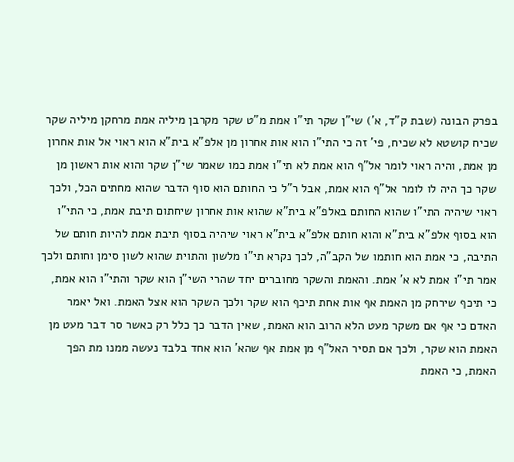בפרק הבונה (שבת ק"ד, א') שי"ן שקר תי"ו אמת מ"ט שקר מקרבן מיליה אמת מרחקן מיליה שקר שכיח קושטא לא שכיח, פי' זה כי התי"ו הוא אות אחרון מן אלפ"א בית"א הוא ראוי אל אות אחרון מן אמת, והיה ראוי לומר אל"ף הוא אמת לא תי"ו אמת כמו שאמר שי"ן שקר והוא אות ראשון מן שקר כך היה לו לומר אל"ף הוא אמת, אבל ר"ל כי החותם הוא סוף הדבר שהוא מחתים הכל, ולכך ראוי שיהיה התי"ו שהוא החותם באלפ"א בית"א שהוא אות אחרון שיחתום תיבת אמת, כי התי"ו הוא בסוף אלפ"א בית"א והוא חותם אלפ"א בית"א ראוי שיהיה בסוף תיבת אמת להיות חותם של התיבה, כי אמת הוא חותמו של הקב"ה, לכך נקרא תי"ו מלשון והתוית שהוא לשון סימן וחותם ולכך אמר תי"ו אמת לא א' אמת. והאמת והשקר מחוברים יחד שהרי השי"ן הוא שקר והתי"ו הוא אמת, כי תיכף שירחק מן האמת אף אות אחת תיכף הוא שקר ולכך השקר הוא אצל האמת. ואל יאמר האדם כי אף אם משקר מעט הלא הרוב הוא האמת, שאין הדבר כך כלל רק כאשר סר דבר מעט מן האמת הוא שקר, ולכך אם תסיר האל"ף מן אמת אף שהא' הוא אחד בלבד נעשה ממנו מת הפך האמת, כי האמת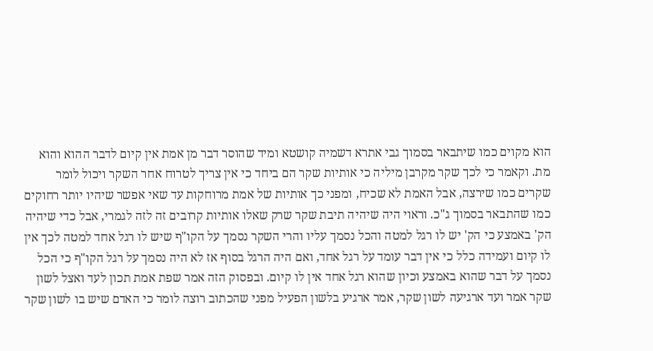הוא מקוים כמו שיתבאר בסמוך גבי אתרא דשמיה קושטא ומיד שהוסר דבר מן אמת אין קיום לדבר ההוא והוא מת. וקאמר כי לכך שקר מקרבן מיליה כי אותיות שקר הם ביחד כי אין צריך לטרוח אחר השקר ויכול לומר שקרים כמו שירצה, אבל האמת לא שכיח, ומפני כך אותיות של אמת מרוחקות עד שאי אפשר שיהיו יותר רחוקים כמו שהתבאר בסמוך ג"כ. וראוי היה שיהיה תיבת שקר שרק שאלו אותיות קרובים זה לזה לגמרי, אבל כדי שיהיה הק' באמצע כי הק' יש לו רגל למטה והכל נסמך עליו והרי השקר נסמך על הקו"ף שיש לו רגל אחד למטה לכך אין לו קיום ועמידה כלל כי אין דבר עומד על רגל אחד, ואם היה הרגל בסוף אז לא היה נסמך על רגל הקו"ף כי הכל נסמך על דבר שהוא באמצע וכיון שהוא רגל אחד אין לו קיום. ובפסוק הזה אמר שפת אמת תכון לעד ואצל לשון שקר אמר ועד ארגיעה לשון שקר, אמר ארגיע בלשון הפעיל מפני שהכתוב רוצה לומר כי האדם שיש בו לשון שקר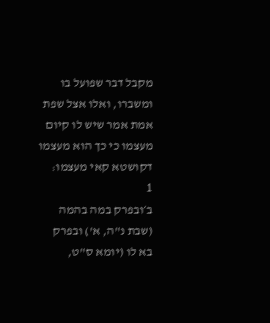מקבל דבר שפועל בו ומשברו, ואלו אצל שפת אמת אמר שיש לו קיום מעצמו כי כך הוא מעצמו דקושטא קאי מעצמו:
1
ב׳ובפרק במה בהמה (שבת נ"ה, א') ובפרק בא לו (יומא ס"ט,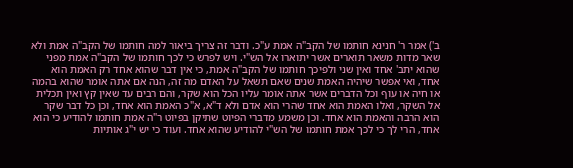ב') אמר ר' חנינא חותמו של הקב"ה אמת ע"כ. ודבר זה צריך ביאור למה חותמו של הקב"ה אמת ולא שאר מדות משאר תוארים אשר יתוארו אל הש"י. ויש לפרש כי לכך חותמו של הקב"ה אמת מפני שהוא יתב' אחד ואין שני ולפיכך חותמו של הקב"ה אמת, כי אין דבר שהוא אחד רק האמת הוא אחד, ואי אפשר שיהיה האמת שנים שאם תשאל על האדם מה זה, הנה אם אתה אומר שהוא בהמה או חיה או עוף וכל הדברים אשר אתה אומר עליו הכל הוא שקר, והם רבים עד שאין קץ ואין תכלית אל השקר, ואלו האמת הוא אחד שהרי הוא אדם ולא ד"א, א"כ האמת הוא אחד, וכן כל דבר שקר הוא הרבה והאמת הוא אחד. וכן משמע מדברי הפיוט שתיקן בפיוט ר"ה אמת חותמו להודיע כי הוא אחד, הרי לך כי לכך אמת חותמו של הש"י להודיע שהוא אחד. ועוד כי יש י"ג אותיות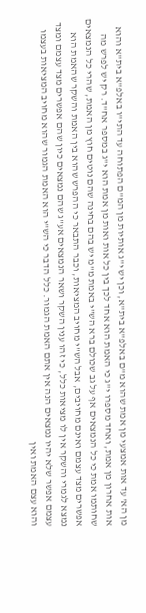מן הא' עד אות אמצעי מן אמת שהוא מ"ם באלפ"א בית"א, וכן יש י"ג אותיות מן המ"ם הפתוחה עד התי"ו באלפ"א בית"א והוא אות אחרון מן אמת, ואחד מספרו י"ג כי האמת הוא אחד לכך בין כל אות ואות מן אמת הוא י"ג במספר אח"ד. רק יש לפרש מה שחותמו אמת כי כל הנמצאים אף על גב שכולם ברא הש"י באמת מ"מ יש בהם בחינה שהם נוטים חוץ מן האמת, שהרי כל הנמצאים אפשרים מצד עצמם ואינם מחויבים, אבל הש"י מחויב המציאות, וכבר התבאר כי ההפרש שהוא בין האמת והשקר שהאמת הוא נמצא לגמרי והשקר אין לו מציאות כלל, כי זהו ענין השקר ושאר הנמצאים אע"ג שהם נמצאים כיון שהם אפשרים מצד עצמם ומצד עצמם אפשר שלא יהיו נמצאים הנה אין אתם האמת הגמור. כלל הדבר כי הש"י הוא האמת הגמור שהוא מחויב המציאות בעצמו והוא עצם האמת ואין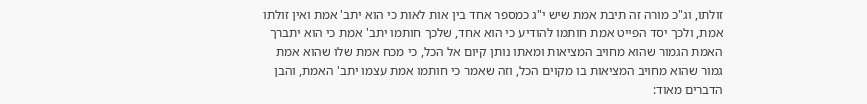זולתו, וג"כ מורה זה תיבת אמת שיש י"ג כמספר אחד בין אות לאות כי הוא יתב' אמת ואין זולתו אמת, ולכך יסד הפייט אמת חותמו להודיע כי הוא אחד, שלכך חותמו יתב' אמת כי הוא יתברך האמת הגמור שהוא מחויב המציאות ומאתו נותן קיום אל הכל, כי מכח אמת שלו שהוא אמת גמור שהוא מחויב המציאות בו מקוים הכל, וזה שאמר כי חותמו אמת עצמו יתב' האמת, והבן הדברים מאוד: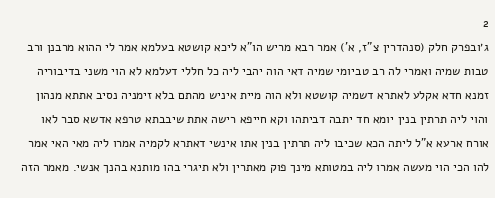2
ג׳ובפרק חלק (סנהדרין צ"ז, א') אמר רבא מריש הו"א ליכא קושטא בעלמא אמר לי ההוא מרבנן ורב טבות שמיה ואמרי לה רב טביומי שמיה דאי הוה יהבי ליה כל חללי דעלמא לא הוי משני בדיבוריה זמנא חדא אקלע לאתרא דשמיה קושטא ולא הוה מיית איניש מהתם בלא זימניה נסיב אתתא מנהון והוי ליה תרתין בנין יומא חד יתבה דביתהו וקא חייפא רישה אתת שיבבתא טרפא אדשא סבר לאו אורח ארעא א"ל ליתה הכא שכיבו ליה תרתין בנין אתו אינשי דאתרא לקמיה אמרו ליה מאי האי אמר להו הכי הוי מעשה אמרו ליה במטותא מינך פוק מאתרין ולא תיגרי בהו מותנא בהנך אנשי. מאמר הזה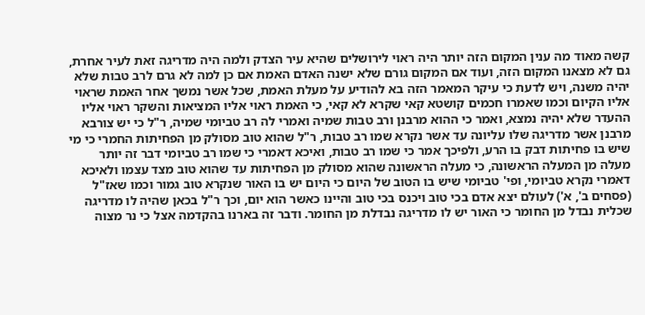קשה מאוד מה ענין המקום הזה יותר היה ראוי לירושלים שהיא עיר הצדק ולמה היה מדריגה זאת לעיר אחרת, גם לא מצאנו המקום הזה, ועוד אם המקום גורם שלא ישנה האדם האמת אם כן למה לא גרם לרב טבות שלא יהיה משנה, ויש לדעת כי עיקר המאמר הזה בא להודיע על מעלת האמת, שכל אשר נמשך אחר האמת שראוי אליו הקיום וכמו שאמרו חכמים קושטא קאי שקרא לא קאי, כי האמת ראוי אליו המציאות והשקר ראוי אליו ההעדר שלא יהיה נמצא, ואמר כי ההוא מרבנן ורב טבות שמיה ואמרי לה רב טביומי שמיה, ר"ל כי יש צורבא מרבנן אשר מדריגה שלו עליונה עד אשר נקרא שמו רב טבות, ר"ל שהוא טוב מסולק מן הפחיתות החמרי כי מי שיש בו פחיתות דבק בו הרע, ולפיכך אמר כי שמו רב טבות, ואיכא דאמרי כי שמו רב טביומי דבר זה יותר מעלה מן המעלה הראשונה, כי מעלה הראשונה שהוא מסולק מן הפחיתות עד שהוא טוב מצד עצמו ולאיכא דאמרי נקרא טביומי, ופי' טביומי שיש בו הטוב של היום כי היום יש בו האור שנקרא טוב גמור וכמו שאז"ל (פסחים ב', א') לעולם יצא אדם בכי טוב ויכנס בכי טוב והיינו כאשר הוא יום, וכך ר"ל בכאן שהיה לו מדריגה שכלית נבדל מן החומר כי האור יש לו מדריגה נבדלת מן החומר. ודבר זה בארנו בהקדמה אצל כי נר מצוה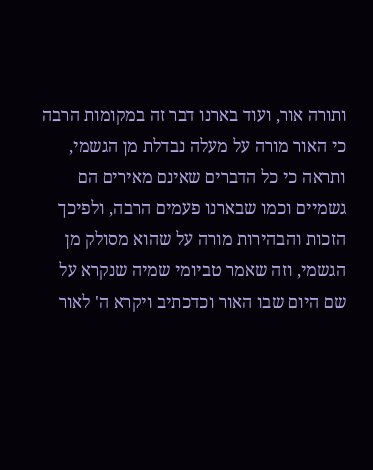ותורה אור, ועוד בארנו דבר זה במקומות הרבה כי האור מורה על מעלה נבדלת מן הגשמי, ותראה כי כל הדברים שאינם מאירים הם גשמיים וכמו שבארנו פעמים הרבה, ולפיכך הזכות והבהירות מורה על שהוא מסולק מן הגשמי, וזה שאמר טביומי שמיה שנקרא על שם היום שבו האור וכדכתיב ויקרא ה' לאור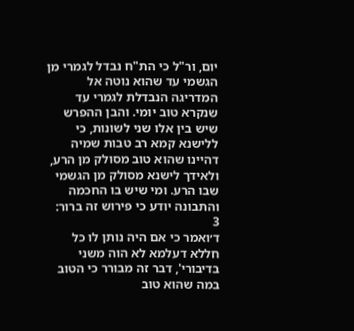יום, ור"ל כי הת"ח נבדל לגמרי מן הגשמי עד שהוא נוטה אל המדריגה הנבדלת לגמרי עד שנקרא טוב יומי. והבן ההפרש שיש בין אלו שני לשונות, כי ללישנא קמא רב טבות שמיה דהיינו שהוא טוב מסולק מן הרע, ולאידך לישנא מסולק מן הגשמי שבו הרע. ומי שיש בו החכמה והתבונה יודע כי פירוש זה ברור:
3
ד׳ואמר כי אם היה נותן לו כל חללא דעלמא לא הוה משני בדיבורי', דבר זה מבורר כי הטוב במה שהוא טוב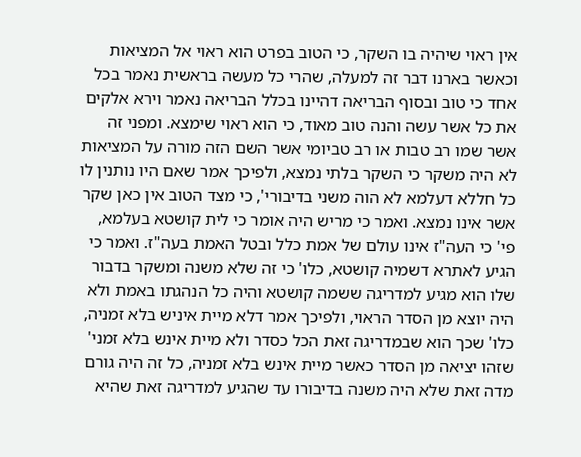אין ראוי שיהיה בו השקר, כי הטוב בפרט הוא ראוי אל המציאות וכאשר בארנו דבר זה למעלה, שהרי כל מעשה בראשית נאמר בכל אחד כי טוב ובסוף הבריאה דהיינו בכלל הבריאה נאמר וירא אלקים את כל אשר עשה והנה טוב מאוד, כי הוא ראוי שימצא. ומפני זה אשר שמו רב טבות או רב טביומי אשר השם הזה מורה על המציאות לא היה משקר כי השקר בלתי נמצא, ולפיכך אמר שאם היו נותנין לו כל חללא דעלמא לא הוה משני בדיבורי', כי מצד הטוב אין כאן שקר אשר אינו נמצא. ואמר כי מריש היה אומר כי לית קושטא בעלמא, פי' כי העה"ז אינו עולם של אמת כלל ובטל האמת בעה"ז. ואמר כי הגיע לאתרא דשמיה קושטא, כלו' כי זה שלא משנה ומשקר בדבור שלו הוא מגיע למדריגה ששמה קושטא והיה כל הנהגתו באמת ולא היה יוצא מן הסדר הראוי, ולפיכך אמר דלא מיית איניש בלא זמניה, כלו' שכך הוא שבמדריגה זאת הכל כסדר ולא מיית אינש בלא זמני' שזהו יציאה מן הסדר כאשר מיית אינש בלא זמניה, כל זה היה גורם מדה זאת שלא היה משנה בדיבורו עד שהגיע למדריגה זאת שהיא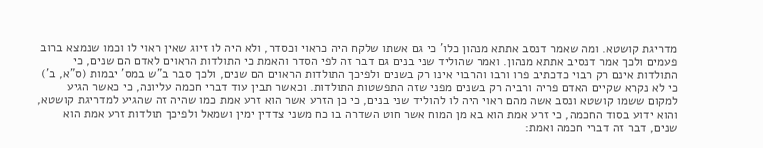מדריגת קושטא. ומה שאמר דנסב אתתא מנהון כלו' כי גם אשתו שלקח היה כראוי וכסדר, ולא היה לו זיוג שאין ראוי לו וכמו שנמצא ברוב פעמים ולכך אמר דנסיב אתתא מנהון. ואמר שהוליד שני בנים גם דבר זה לפי הסדר והאמת כי התולדות הראוים לאדם הם שנים, כי התולדות אינם רק רבוי כדכתיב פרו ורבו והרבוי אינו רק בשנים ולפיכך התולדות הראוים הם שנים, ולכך סבר ב"ש במס' יבמות (ס"א, ב') כי לא נקרא שקיים האדם פריה ורביה רק בשנים מפני שזה התפשטות התולדות. וכאשר תבין עוד דברי חכמה עליונה, כי כאשר הגיע למקום ששמו קושטא ונסב אשה מהם ראוי היה לו להוליד שני בנים, כי כן הזרע אשר הוא זרע אמת כמו שהיה זה שהגיע למדריגת קושטא, והוא ידוע בסוד החכמה, כי זרע אמת הוא בא מן המוח אשר חוט השדרה בו כח משני צדדין ימין ושמאל ולפיכך תולדות זרע אמת הוא שנים, דבר זה דברי חכמה ואמת: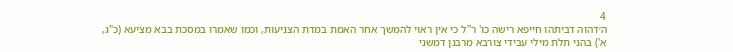4
ה׳דהוה דביתהו חייפא רישה כו' ר"ל כי אין ראוי להמשך אחר האמת במדת הצניעות, וכמו שאמרו במסכת בבא מציעא (כ"ג, א') בהני תלת מילי עבידי צורבא מרבנן דמשני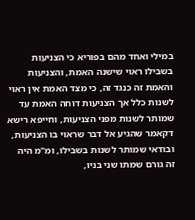במילי ואחד מהם בפוריא כי הצניעות בשבילו ראוי שישנה האמת, והצניעות והאמת זה כנגד זה, כי מצד האמת אין ראוי לשנות כלל אך הצניעות דוחה האמת עד שמותר לשנות מפני הצניעות, וחייפא רישא דקאמר שהגיע אל דבר שראוי בו הצניעות, ובודאי שמותר לשנות בשבילו, ומ"מ היה זה גורם שמתו שני בניו,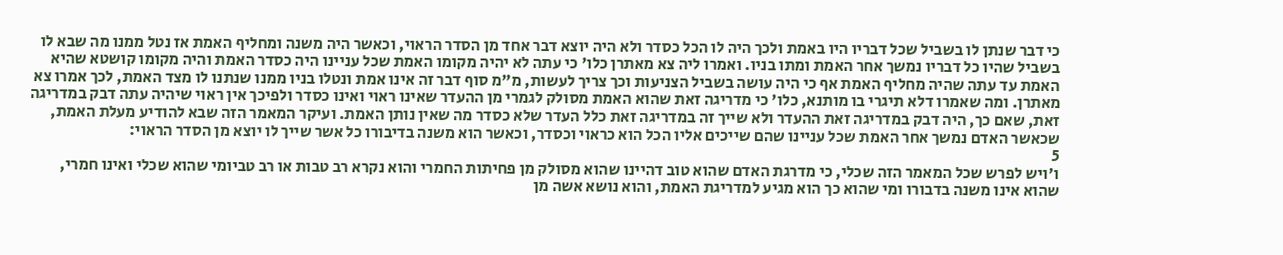כי דבר שנתן לו בשביל שכל דבריו היו באמת ולכך היה לו הכל כסדר ולא היה יוצא דבר אחד מן הסדר הראוי, וכאשר היה משנה ומחליף האמת אז נטל ממנו מה שבא לו בשביל שהיו כל דבריו נמשך אחר האמת ומתו בניו. ואמרו ליה צא מאתרן כלו' כי עתה לא יהיה מקומו האמת שכל עניינו היה כסדר האמת והיה מקומו קושטא שהיא האמת עד עתה שהיה מחליף האמת אף כי היה עושה בשביל הצניעות וכך צריך לעשות, מ"מ סוף דבר זה אינו אמת ונטלו בניו ממנו שנתנו לו מצד האמת, לכך אמרו צא מאתרן. ומה שאמרו דלא תיגרי בו מותנא, כלו' כי מדריגה זאת שהוא האמת מסולק לגמרי מן ההעדר שאינו ראוי ואינו כסדר ולפיכך אין ראוי שיהיה עתה דבק במדריגה זאת, שאם כך, היה דבק במדריגה זאת ההעדר ולא שייך זה במדריגה זאת כלל העדר שלא כסדר מה שאין נותן האמת. ועיקר המאמר הזה שבא להודיע מעלת האמת, שכאשר האדם נמשך אחר האמת שכל עניינו שהם שייכים אליו הכל הוא כראוי וכסדר, וכאשר הוא משנה בדיבורו כל אשר שייך לו יוצא מן הסדר הראוי:
5
ו׳ויש לפרש שכל המאמר הזה שכלי, כי מדרגת האדם שהוא טוב דהיינו שהוא מסולק מן פחיתות החמרי והוא נקרא רב טבות או רב טביומי שהוא שכלי ואינו חמרי, שהוא אינו משנה בדבורו ומי שהוא כך הוא מגיע למדריגת האמת, והוא נושא אשה מן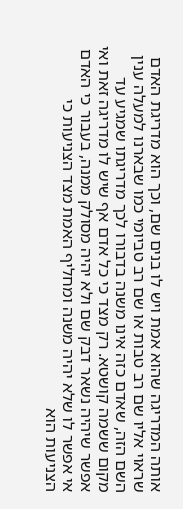אותה המדריגה שהוא אמת ויש לו בנים שם, וכך הוא מדריגת האדם שראוי אליו שם רב טבות או שם רב טביומי כמו שבארנו למעלה ענין השם הזה, שאדם כזה אינו משנה בדבורו לכך מדריגתו שמגיע עד מקום ששמה קושטא. רק מצד כי כל אדם אף שיש לו מדריגה זאת ואי אפשר שיהיה נשאר דבק שם ולא יהיה מסולק ממנה, בעבור כי האדם אי אפשר לו שלא יהיה משנה ומחליף האמת מצד הצניעות כי הצניעות הוא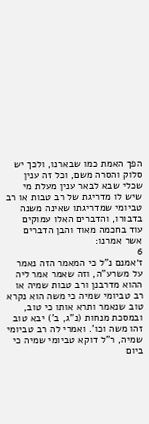הפך האמת כמו שבארנו, ולכך יש סלוק והסרה משם, וכל זה ענין שכלי שבא לבאר ענין מעלת מי שיש לו מדריגת של רב טבות או רב טביומי שמדריגתו שאינה משנה בדבורו, והדברים האלו עמוקים עוד בחכמה מאוד והבן הדברים אשר אמרנו:
6
ז׳אמנם נ"ל כי המאמר הזה נאמר על משרע"ה, וזה שאמר אמר ליה ההוא מדרבנן ורב טבות שמיה או רב טביומי שמיה כי משה הוא נקרא טוב שנאמר ותרא אותו כי טוב, ובמסכת מנחות (נ"ג, ב') יבא טוב זהו משה וכו'. ואמרי לה רב טביומי שמיה, ר"ל דוקא טביומי שמיה כי ביום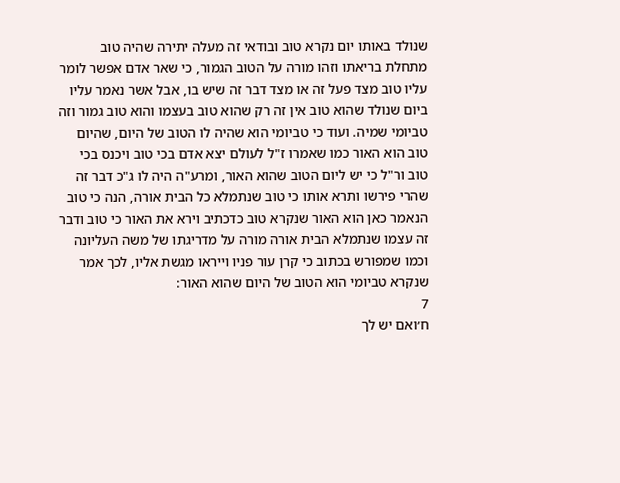שנולד באותו יום נקרא טוב ובודאי זה מעלה יתירה שהיה טוב מתחלת בריאתו וזהו מורה על הטוב הגמור, כי שאר אדם אפשר לומר עליו טוב מצד פעל זה או מצד דבר זה שיש בו, אבל אשר נאמר עליו ביום שנולד שהוא טוב אין זה רק שהוא טוב בעצמו והוא טוב גמור וזה טביומי שמיה. ועוד כי טביומי הוא שהיה לו הטוב של היום, שהיום טוב הוא האור כמו שאמרו ז"ל לעולם יצא אדם בכי טוב ויכנס בכי טוב ור"ל כי יש ליום הטוב שהוא האור, ומרע"ה היה לו ג"כ דבר זה שהרי פירשו ותרא אותו כי טוב שנתמלא כל הבית אורה, הנה כי טוב הנאמר כאן הוא האור שנקרא טוב כדכתיב וירא את האור כי טוב ודבר זה עצמו שנתמלא הבית אורה מורה על מדריגתו של משה העליונה וכמו שמפורש בכתוב כי קרן עור פניו וייראו מגשת אליו, לכך אמר שנקרא טביומי הוא הטוב של היום שהוא האור:
7
ח׳ואם יש לך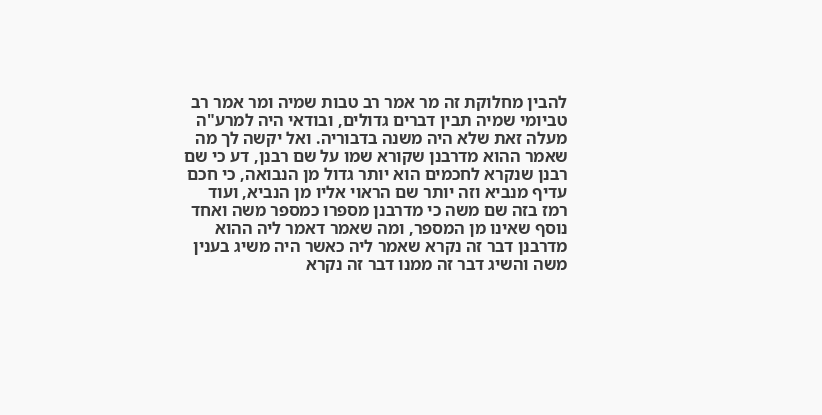להבין מחלוקת זה מר אמר רב טבות שמיה ומר אמר רב טביומי שמיה תבין דברים גדולים, ובודאי היה למרע"ה מעלה זאת שלא היה משנה בדבוריה. ואל יקשה לך מה שאמר ההוא מדרבנן שקורא שמו על שם רבנן, דע כי שם רבנן שנקרא לחכמים הוא יותר גדול מן הנבואה, כי חכם עדיף מנביא וזה יותר שם הראוי אליו מן הנביא, ועוד רמז בזה שם משה כי מדרבנן מספרו כמספר משה ואחד נוסף שאינו מן המספר, ומה שאמר דאמר ליה ההוא מדרבנן דבר זה נקרא שאמר ליה כאשר היה משיג בענין משה והשיג דבר זה ממנו דבר זה נקרא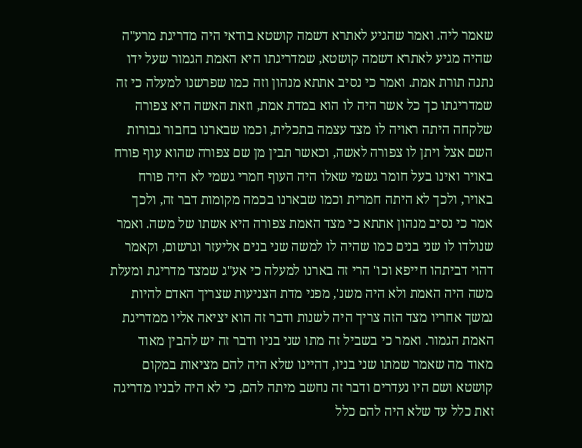שאמר ליה. ואמר שהגיע לאתרא דשמה קושטא בודאי היה מדריגת מרע"ה שהיה מגיע לאתרא דשמה קושטא, שמדריגתו היא האמת הגמור שעל ידו נתנה תורת אמת. ואמר כי נסיב אתתא מנהון וזה כמו שפרשנו למעלה כי זה שמדריגתו כך כל אשר היה לו הוא במדת אמת, וזאת האשה היא צפורה שלקחה היתה ראויה לו מצד עצמה בתכלית, וכמו שבארנו בחבור גבורות השם אצל ויתן לו צפורה לאשה, וכאשר תבין מן שם צפורה שהוא עוף פורח באויר ואינו בעל חומר גשמי שאלו היה העוף חמרי גשמי לא היה פורח באויר, ולכך לא היתה חמרית וכמו שבארנו בכמה מקומות דבר זה, ולכך אמר כי נסיב מנהון אתתא כי מצד האמת צפורה היא אשתו של משה. ואמר שנולדו לו שני בנים כמו שהיה לו למשה שני בנים אליעזר וגרשום, וקאמר דהוי דביתהו חייפא וכו' הרי זה בארנו למעלה כי אע"ג שמצד מדריגת ומעלת משה היה האמת ולא היה משנ', מפני מדת הצניעות שצריך האדם להיות נמשך אחריו מצד הזה צריך היה לשנות ודבר זה הוא יציאה אליו ממדריגת האמת הגמור. ואמר כי בשביל זה מתו שני בניו ודבר זה יש להבין מאוד מאוד מה שאמר שמתו שני בניו, דהיינו שלא היה להם מציאות במקום קושטא ושם היו נעדרים ודבר זה נחשב מיתה להם, כי לא היה לבניו מדריגה זאת כלל עד שלא היה להם כלל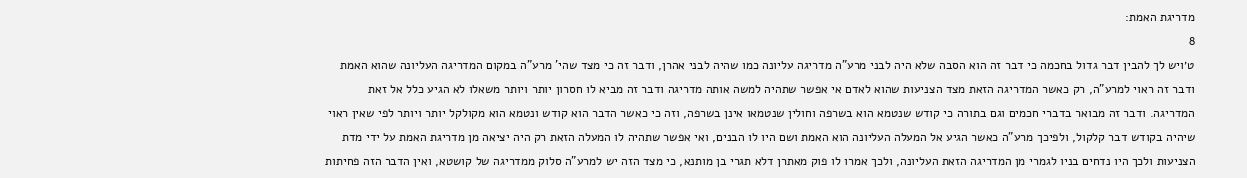מדריגת האמת:
8
ט׳ויש לך להבין דבר גדול בחכמה כי דבר זה הוא הסבה שלא היה לבני מרע"ה מדריגה עליונה כמו שהיה לבני אהרן, ודבר זה כי מצד שהי' מרע"ה במקום המדריגה העליונה שהוא האמת ודבר זה ראוי למרע"ה, רק כאשר המדריגה הזאת מצד הצניעות שהוא לאדם אי אפשר שתהיה למשה אותה מדריגה ודבר זה מביא לו חסרון יותר ויותר משאלו לא הגיע כלל אל זאת המדריגה. ודבר זה מבואר בדברי חכמים וגם בתורה כי קודש שנטמא הוא בשרפה וחולין שנטמאו אינן בשרפה, וזה כי כאשר הדבר הוא קודש ונטמא הוא מקולקל יותר ויותר לפי שאין ראוי שיהיה בקודש דבר קלקול, ולפיכך מרע"ה כאשר הגיע אל המעלה העליונה הוא האמת ושם היו לו הבנים, ואי אפשר שתהיה לו המעלה הזאת רק היה יציאה מן מדריגת האמת על ידי מדת הצניעות ולכך היו נדחים בניו לגמרי מן המדריגה הזאת העליונה, ולכך אמרו לו פוק מאתרן דלא תגרי בן מותנא, כי מצד הזה יש למרע"ה סלוק ממדריגה של קושטא, ואין הדבר הזה פחיתות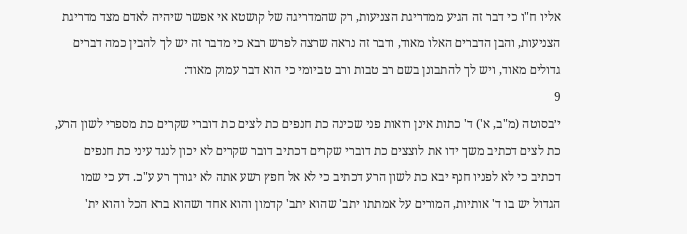אליו ח"ו כי דבר זה הגיע ממדריגת הצניעות, רק שהמדריגה של קושטא אי אפשר שיהיה לאדם מצד מדריגת הצניעות, והבן הדברים האלו מאוד, ודבר זה נראה שרצה לפרש רבא כי מדבר זה יש לך להבין כמה דברים גדולים מאוד, ויש לך להתבונן בשם רב טבות ורב טביומי כי הוא דבר עמוק מאוד:
9
י׳בסוטה (מ"ב, א') ד' כתות אינן רואות פני שכינה כת חנפים כת לצים כת דוברי שקרים כת מספרי לשון הרע, כת לצים דכתיב משך ידו את לוצצים כת דוברי שקרים דכתיב דובר שקרים לא יכון לנגד עיני כת חנפים דכתיב כי לא לפניו חנף יבא כת לשון הרע דכתיב כי לא אל חפץ רשע אתה לא יגורך רע ע"כ. דע כי שמו הגדול יש בו ד' אותיות, המורים על אמתתו יתב' שהוא יתב' קדמון והוא אחד ושהוא ברא הכל והוא ית'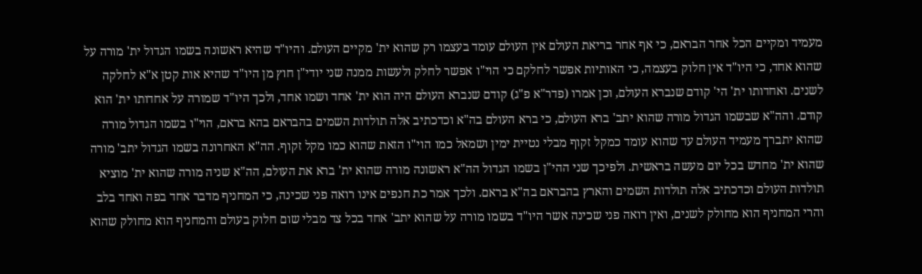מעמיד ומקיים הכל אחר הבראם, כי אף אחר בריאת העולם אין העולם עומד בעצמו רק שהוא ית' מקיים העולם. והיו"ד שהיא ראשונה בשמו הגדול ית' מורה על שהוא אחד, כי היו"ד אין חלוק בעצמה, כי האותיות אפשר לחלקם כי הוי"ו אפשר לחלק ולעשות ממנה שני יודי"ן חוץ מן היו"ד שהיא אות קטן א"א לחלקה לשנים. ואחדותו ית' הי' קודם שנברא העולם, וכן אמרו (פדר"א פ"ג) קודם שנברא העולם היה הוא ית' אחד ושמו אחד, ולכך היו"ד שמורה על אחדותו ית' הוא קודם. והה"א שבשמו הגדול מורה שהוא יתב' ברא העולם, כי ברא העולם בה"א וכדכתיב אלה תולדות השמים בהבראם בהא בראם, הוי"ו בשמו הגדול מורה שהוא יתברך מעמיד העולם עד שהוא עומד כמקל זקוף מבלי נטיית ימין ושמאל כמו הוי"ו הזאת שהוא כמו מקל זקוף. הה"א האחרונה בשמו הגדול יתב' מורה שהוא ית' מחדש בכל יום מעשה בראשית. ולפיכך שני ההי"ן בשמו הגדול הה"א ראשונה מורה שהוא ית' ברא את העולם, הה"א שניה מורה שהוא ית' מוציא תולדות העולם וכדכתיב אלה תולדות השמים והארץ בהבראם בה"א בראם. ולכך אמר כת חנפים אינו רואה פני שכינה, כי המחניף מדבר אחד בפה ואחד בלב והרי המחניף הוא מחולק לשנים, ואין רואה פני שכינה אשר היו"ד בשמו מורה על שהוא יתב' אחד בכל צד מבלי שום חלוק בעולם והמחניף הוא מחולק שהוא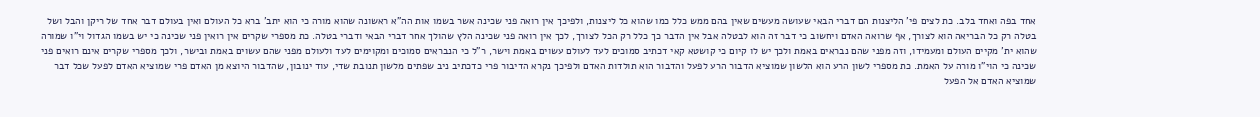אחד בפה ואחד בלב. כת לצים פי' הליצנות הם דברי הבאי שעושה מעשים שאין בהם ממש כלל כמו שהוא כל ליצנות, ולפיכך אין רואה פני שכינה אשר בשמו אות הה"א ראשונה שהוא מורה כי הוא יתב' ברא כל העולם ואין בעולם דבר אחד של ריקן והבל ושל בטלה רק כל הבריאה הוא לצורך, אף שרואה האדם ויחשוב כי דבר זה הוא לבטלה אבל אין הדבר כך כלל רק הכל לצורך, לכך אין רואה פני שכינה הלץ שהולך אחר דברי הבאי ודברי בטלה. כת מספרי שקרים אין רואין פני שכינה כי יש בשמו הגדול וי"ו שמורה שהוא ית' מקיים העולם ומעמידו, וזה מפני שהם נבראים באמת ולכך יש לו קיום כי קושטא קאי דכתיב סמוכים לעד לעולם עשוים באמת וישר, ר"ל כי הנבראים סמוכים ומקוימים לעד ולעולם מפני שהם עשוים באמת ובישר, ולכך מספרי שקרים אינם רואים פני שכינה כי הוי"ו מורה על האמת. כת מספרי לשון הרע הוא הלשון שמוציא הדבור הרע לפעל והדבור הוא תולדות האדם ולפיכך נקרא הדיבור פרי כדכתיב ניב שפתים מלשון תנובת שדי, עוד ינובון, שהדבור היוצא מן האדם פרי שמוציא האדם לפעל שכל דבר שמוציא האדם אל הפעל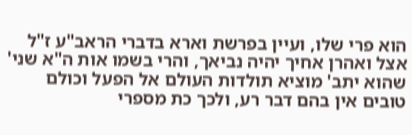הוא פרי שלו, ועיין בפרשת וארא בדברי הראב"ע ז"ל אצל ואהרן אחיך יהיה נביאך, והרי בשמו אות ה"א שני' שהוא יתב' מוציא תולדות העולם אל הפעל וכולם טובים אין בהם דבר רע, ולכך כת מספרי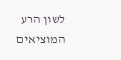לשון הרע המוציאים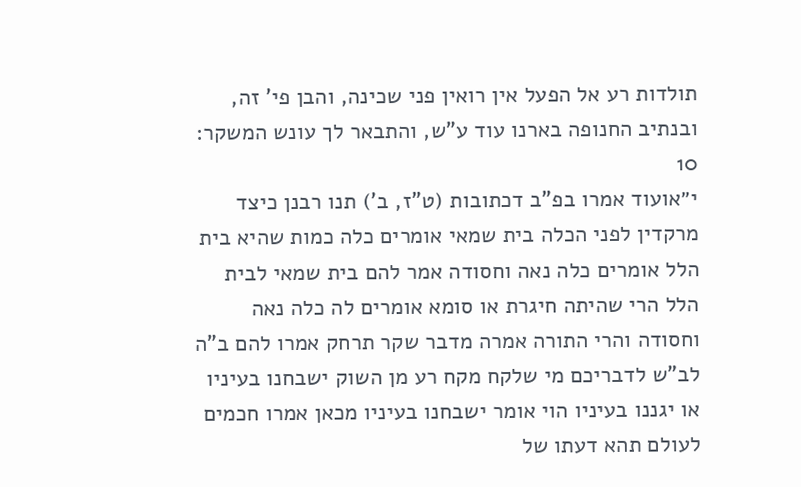תולדות רע אל הפעל אין רואין פני שכינה, והבן פי' זה, ובנתיב החנופה בארנו עוד ע"ש, והתבאר לך עונש המשקר:
10
י״אועוד אמרו בפ"ב דכתובות (ט"ז, ב') תנו רבנן כיצד מרקדין לפני הכלה בית שמאי אומרים כלה כמות שהיא בית הלל אומרים כלה נאה וחסודה אמר להם בית שמאי לבית הלל הרי שהיתה חיגרת או סומא אומרים לה כלה נאה וחסודה והרי התורה אמרה מדבר שקר תרחק אמרו להם ב"ה לב"ש לדבריכם מי שלקח מקח רע מן השוק ישבחנו בעיניו או יגננו בעיניו הוי אומר ישבחנו בעיניו מכאן אמרו חכמים לעולם תהא דעתו של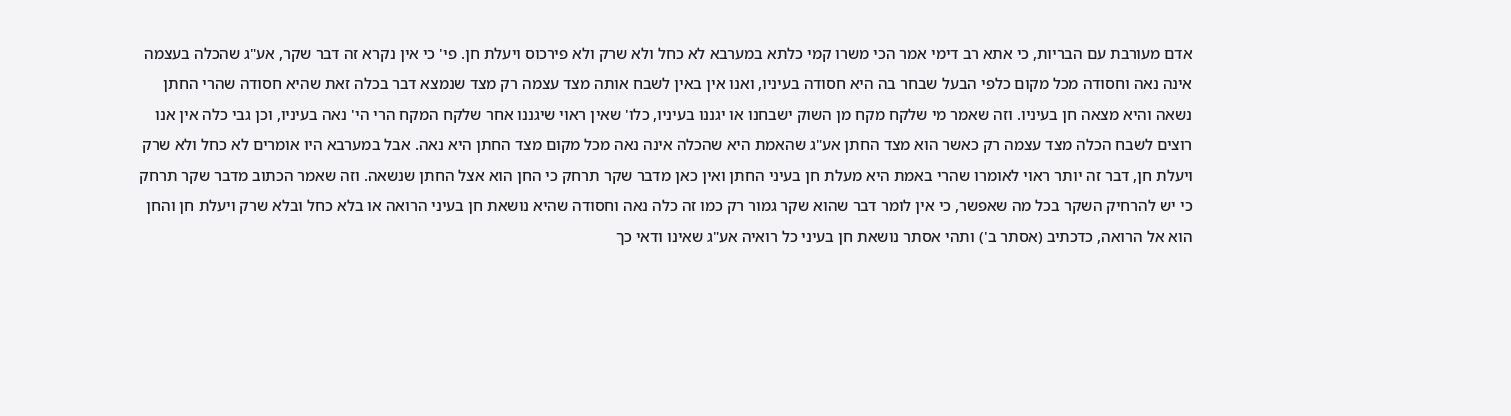אדם מעורבת עם הבריות, כי אתא רב דימי אמר הכי משרו קמי כלתא במערבא לא כחל ולא שרק ולא פירכוס ויעלת חן. פי' כי אין נקרא זה דבר שקר, אע"ג שהכלה בעצמה אינה נאה וחסודה מכל מקום כלפי הבעל שבחר בה היא חסודה בעיניו, ואנו אין באין לשבח אותה מצד עצמה רק מצד שנמצא דבר בכלה זאת שהיא חסודה שהרי החתן נשאה והיא מצאה חן בעיניו. וזה שאמר מי שלקח מקח מן השוק ישבחנו או יגננו בעיניו, כלו' שאין ראוי שיגננו אחר שלקח המקח הרי הי' נאה בעיניו, וכן גבי כלה אין אנו רוצים לשבח הכלה מצד עצמה רק כאשר הוא מצד החתן אע"ג שהאמת היא שהכלה אינה נאה מכל מקום מצד החתן היא נאה. אבל במערבא היו אומרים לא כחל ולא שרק ויעלת חן, דבר זה יותר ראוי לאומרו שהרי באמת היא מעלת חן בעיני החתן ואין כאן מדבר שקר תרחק כי החן הוא אצל החתן שנשאה. וזה שאמר הכתוב מדבר שקר תרחק כי יש להרחיק השקר בכל מה שאפשר, כי אין לומר דבר שהוא שקר גמור רק כמו זה כלה נאה וחסודה שהיא נושאת חן בעיני הרואה או בלא כחל ובלא שרק ויעלת חן והחן הוא אל הרואה, כדכתיב (אסתר ב') ותהי אסתר נושאת חן בעיני כל רואיה אע"ג שאינו ודאי כך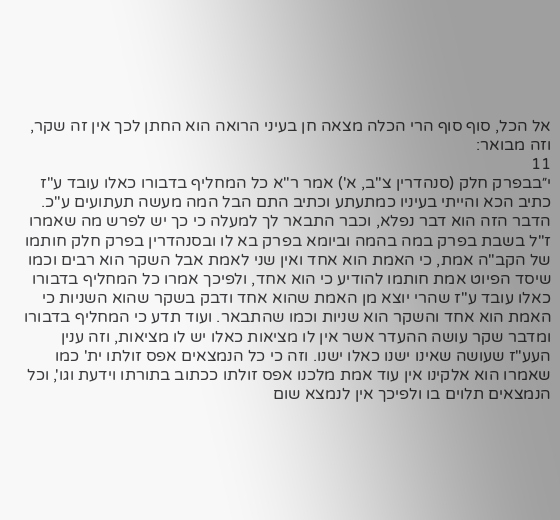אל הכל, סוף סוף הרי הכלה מצאה חן בעיני הרואה הוא החתן לכך אין זה שקר, וזה מבואר:
11
י״בבפרק חלק (סנהדרין צ"ב, א') אמר ר"א כל המחליף בדבורו כאלו עובד ע"ז כתיב הכא והייתי בעיניו כמתעתע וכתיב התם הבל המה מעשה תעתועים ע"כ. הדבר הזה הוא דבר נפלא, וכבר התבאר לך למעלה כי כך יש לפרש מה שאמרו ז"ל בשבת בפרק במה בהמה וביומא בפרק בא לו ובסנהדרין בפרק חלק חותמו של הקב"ה אמת, כי האמת הוא אחד ואין שני לאמת אבל השקר הוא רבים וכמו שיסד הפיוט אמת חותמו להודיע כי הוא אחד, ולפיכך אמרו כל המחליף בדבורו כאלו עובד ע"ז שהרי יוצא מן האמת שהוא אחד ודבק בשקר שהוא השניות כי האמת הוא אחד והשקר הוא שניות וכמו שהתבאר. ועוד תדע כי המחליף בדבורו ומדבר שקר עושה ההעדר אשר אין לו מציאות כאלו יש לו מציאות, וזה ענין העע"ז שעושה שאינו ישנו כאלו ישנו. וזה כי כל הנמצאים אפס זולתו ית' כמו שאמרו הוא אלקינו אין עוד אמת מלכנו אפס זולתו ככתוב בתורתו וידעת וגו', וכל הנמצאים תלוים בו ולפיכך אין לנמצא שום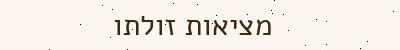מציאות זולתו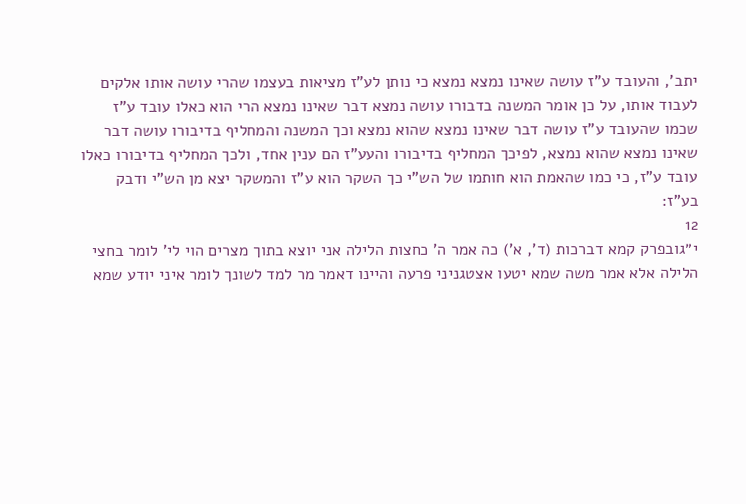יתב', והעובד ע"ז עושה שאינו נמצא נמצא כי נותן לע"ז מציאות בעצמו שהרי עושה אותו אלקים לעבוד אותו, על כן אומר המשנה בדבורו עושה נמצא דבר שאינו נמצא הרי הוא כאלו עובד ע"ז שכמו שהעובד ע"ז עושה דבר שאינו נמצא שהוא נמצא וכך המשנה והמחליף בדיבורו עושה דבר שאינו נמצא שהוא נמצא, לפיכך המחליף בדיבורו והעע"ז הם ענין אחד, ולכך המחליף בדיבורו כאלו עובד ע"ז, כי כמו שהאמת הוא חותמו של הש"י כך השקר הוא ע"ז והמשקר יצא מן הש"י ודבק בע"ז:
12
י״גובפרק קמא דברכות (ד', א') כה אמר ה' כחצות הלילה אני יוצא בתוך מצרים הוי לי' לומר בחצי הלילה אלא אמר משה שמא יטעו אצטגניני פרעה והיינו דאמר מר למד לשונך לומר איני יודע שמא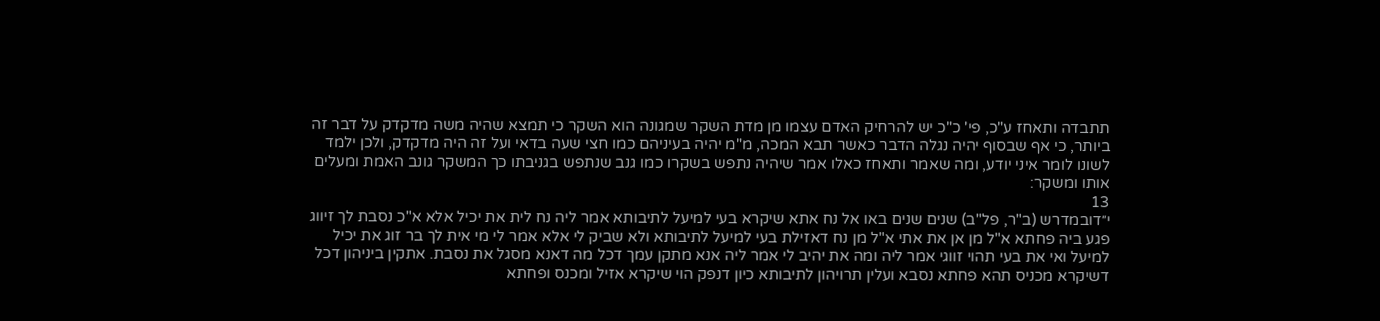תתבדה ותאחז ע"כ, פי' כ"כ יש להרחיק האדם עצמו מן מדת השקר שמגונה הוא השקר כי תמצא שהיה משה מדקדק על דבר זה ביותר, כי אף שבסוף יהיה נגלה הדבר כאשר תבא המכה, מ"מ יהיה בעיניהם כמו חצי שעה בדאי ועל זה היה מדקדק, ולכן ילמד לשונו לומר איני יודע, ומה שאמר ותאחז כאלו אמר שיהיה נתפש בשקרו כמו גנב שנתפש בגניבתו כך המשקר גונב האמת ומעלים אותו ומשקר:
13
י״דובמדרש (ב"ר, פל"ב) שנים שנים באו אל נח אתא שיקרא בעי למיעל לתיבותא אמר ליה נח לית את יכיל אלא א"כ נסבת לך זיווג פגע ביה פחתא א"ל מן אן את אתי א"ל מן נח דאזילת בעי למיעל לתיבותא ולא שביק לי אלא אמר לי מי אית לך בר זוג את יכיל למיעל ואי את בעי תהוי זווגי אמר ליה ומה את יהיב לי אמר ליה אנא מתקן עמך דכל מה דאנא מסגל את נסבת. אתקין ביניהון דכל דשיקרא מכניס תהא פחתא נסבא ועלין תרויהון לתיבותא כיון דנפק הוי שיקרא אזיל ומכנס ופחתא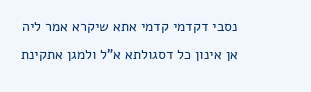נסבי דקדמי קדמי אתא שיקרא אמר ליה אן אינון כל דסגולתא א"ל ולמגן אתקינת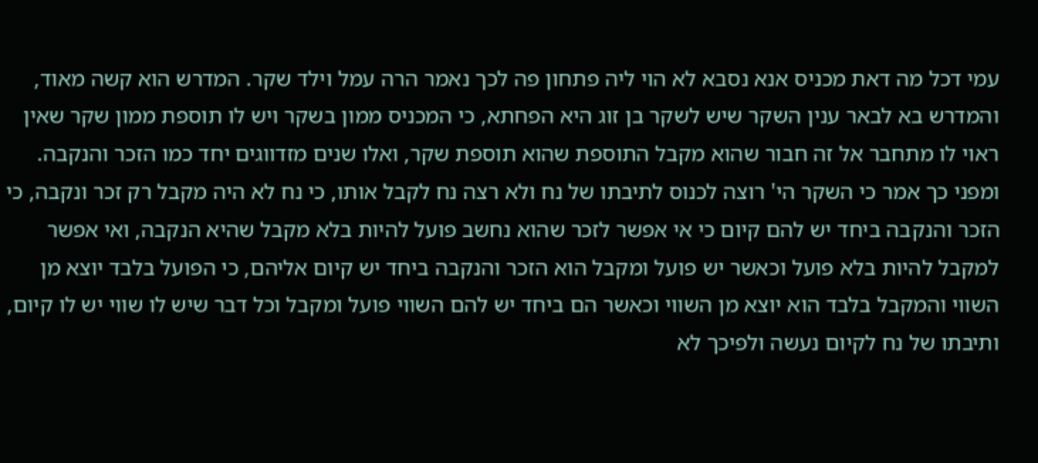עמי דכל מה דאת מכניס אנא נסבא לא הוי ליה פתחון פה לכך נאמר הרה עמל וילד שקר. המדרש הוא קשה מאוד, והמדרש בא לבאר ענין השקר שיש לשקר בן זוג היא הפחתא, כי המכניס ממון בשקר ויש לו תוספת ממון שקר שאין ראוי לו מתחבר אל זה חבור שהוא מקבל התוספת שהוא תוספת שקר, ואלו שנים מזדווגים יחד כמו הזכר והנקבה. ומפני כך אמר כי השקר הי' רוצה לכנוס לתיבתו של נח ולא רצה נח לקבל אותו, כי נח לא היה מקבל רק זכר ונקבה, כי הזכר והנקבה ביחד יש להם קיום כי אי אפשר לזכר שהוא נחשב פועל להיות בלא מקבל שהיא הנקבה, ואי אפשר למקבל להיות בלא פועל וכאשר יש פועל ומקבל הוא הזכר והנקבה ביחד יש קיום אליהם, כי הפועל בלבד יוצא מן השווי והמקבל בלבד הוא יוצא מן השווי וכאשר הם ביחד יש להם השווי פועל ומקבל וכל דבר שיש לו שווי יש לו קיום, ותיבתו של נח לקיום נעשה ולפיכך לא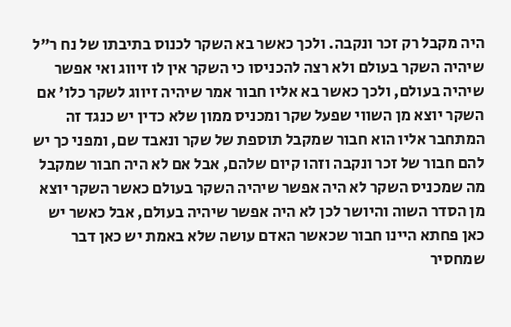היה מקבל רק זכר ונקבה. ולכך כאשר בא השקר לכנוס בתיבתו של נח ר"ל שיהיה השקר בעולם ולא רצה להכניסו כי השקר אין לו זיווג ואי אפשר שיהיה בעולם, ולכך כאשר בא אליו חבור אמר שיהיה זיווג לשקר כלו' אם השקר יוצא מן השווי שפעל שקר ומכניס ממון שלא כדין יש כנגד זה המתחבר אליו הוא חבור שמקבל תוספת של שקר ונאבד שם, ומפני כך יש להם חבור של זכר ונקבה וזהו קיום שלהם, אבל אם לא היה חבור שמקבל מה שמכניס השקר לא היה אפשר שיהיה השקר בעולם כאשר השקר יוצא מן הסדר השוה והיושר לכן לא היה אפשר שיהיה בעולם, אבל כאשר יש כאן פחתא היינו חבור שכאשר האדם עושה שלא באמת יש כאן דבר שמחסיר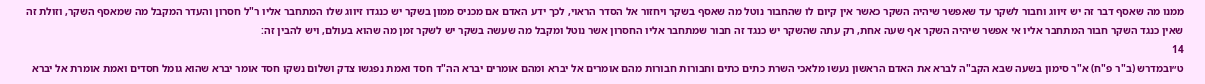ממנו מה שאסף דבר זה יש זיווג וחבור לשקר עד שאפשר שיהיה השקר כאשר אין קיום לו שהחבור נוטל מה שאסף בשקר ויחזור אל הסדר הראוי, לכך ידע האדם אם מכניס ממון בשקר יש כנגדו זיווג שלו המתחבר אליו ר"ל חסרון והעדר המקבל מה שמאסף השקר, וזולת זה שאין כנגד השקר חבור המתחבר אליו אי אפשר שיהיה השקר אף שעה אחת, רק עתה שהשקר יש כנגד זה חבור שמתחבר אליו החסרון אשר נוטל ומקבל מה שעשה בשקר יש לשקר זמן מה שהוא בעולם, ויש להבין זה:
14
ט״ובמדרש (ב"ר פ"ח) א"ר סימון בשעה שבא הקב"ה לברא את האדם הראשון נעשו מלאכי השרת כתים כתים וחבורות חבורות מהם אומרים אל יברא ומהם אומרים יברא הה"ד חסד ואמת נפגשו צדק ושלום נשקו חסד אומר יברא שהוא גומל חסדים ואמת אומרת אל יברא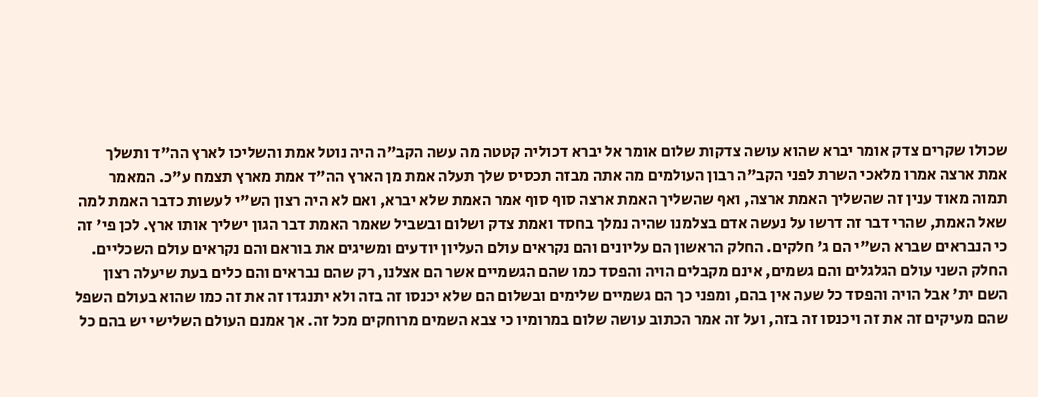שכולו שקרים צדק אומר יברא שהוא עושה צדקות שלום אומר אל יברא דכוליה קטטה מה עשה הקב"ה היה נוטל אמת והשליכו לארץ הה"ד ותשלך אמת ארצה אמרו מלאכי השרת לפני הקב"ה רבון העולמים מה אתה מבזה תכסיס שלך תעלה אמת מן הארץ הה"ד אמת מארץ תצמח ע"כ. המאמר תמוה מאוד ענין זה שהשליך האמת ארצה, ואף שהשליך האמת ארצה סוף סוף אמר האמת שלא יברא, ואם לא היה רצון הש"י לעשות כדבר האמת למה שאל האמת, שהרי דבר זה דרשו על נעשה אדם בצלמנו שהיה נמלך בחסד ואמת צדק ושלום ובשביל שאמר האמת דבר הגון ישליך אותו ארץ. לכן פי' זה כי הנבראים שברא הש"י הם ג' חלקים. החלק הראשון הם עליונים והם נקראים עולם העליון יודעים ומשיגים את בוראם והם נקראים עולם השכליים. החלק השני עולם הגלגלים והם גשמים, אינם מקבלים הויה והפסד כמו שהם הגשמיים אשר הם אצלנו, רק שהם נבראים והם כלים בעת שיעלה רצון השם ית' אבל הויה והפסד כל שעה אין בהם, ומפני כך הם גשמיים שלימים ובשלום הם שלא יכנסו זה בזה ולא יתנגדו זה את זה כמו שהוא בעולם השפל שהם מעיקים זה את זה ויכנסו זה בזה, ועל זה אמר הכתוב עושה שלום במרומיו כי צבא השמים מרוחקים מכל זה. אך אמנם העולם השלישי יש בהם כל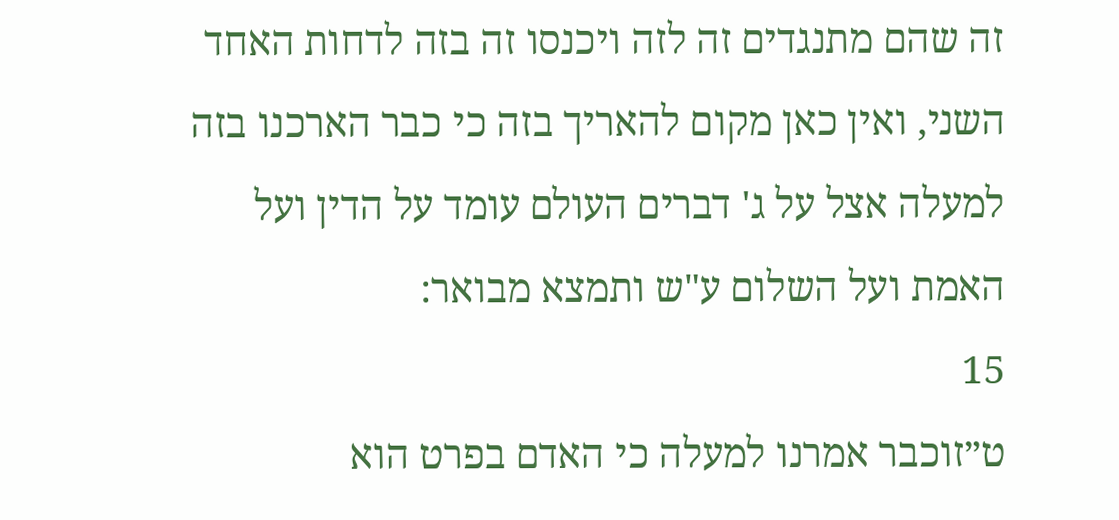זה שהם מתנגדים זה לזה ויכנסו זה בזה לדחות האחד השני, ואין כאן מקום להאריך בזה כי כבר הארכנו בזה למעלה אצל על ג' דברים העולם עומד על הדין ועל האמת ועל השלום ע"ש ותמצא מבואר:
15
ט״זוכבר אמרנו למעלה כי האדם בפרט הוא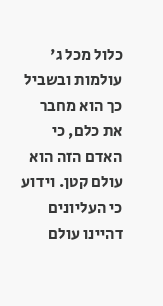כלול מכל ג' עולמות ובשביל כך הוא מחבר את כלם, כי האדם הזה הוא עולם קטן. וידוע כי העליונים דהיינו עולם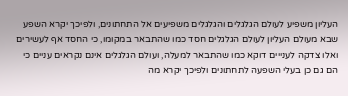העליון משפיע לעולם הגלגלים והגלגלים משפיעים אל התחתונים, ולפיכך יקרא השפע שבא מעולם העליון לעולם הגלגלים חסד כמו שהתבאר במקומו, כי החסד אף לעשירים ואלו צדקה לענייים דוקא כמו שהתבאר למעלה, ועולם הגלגלים אינם נקראים עניים כי הם גם כן בעלי השפעה לתחתונים ולפיכך יקרא מה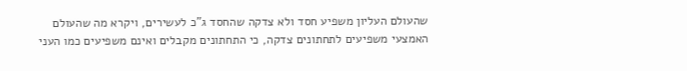שהעולם העליון משפיע חסד ולא צדקה שהחסד ג"כ לעשירים, ויקרא מה שהעולם האמצעי משפיעים לתחתונים צדקה, כי התחתונים מקבלים ואינם משפיעים כמו העני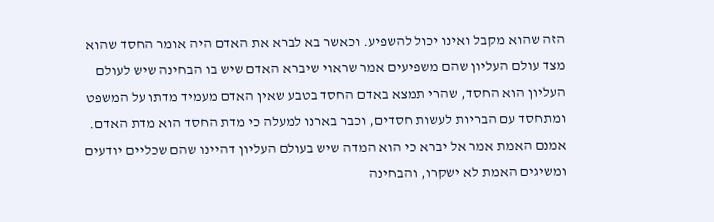הזה שהוא מקבל ואינו יכול להשפיע. וכאשר בא לברא את האדם היה אומר החסד שהוא מצד עולם העליון שהם משפיעים אמר שראוי שיברא האדם שיש בו הבחינה שיש לעולם העליון הוא החסד, שהרי תמצא באדם החסד בטבע שאין האדם מעמיד מדתו על המשפט ומתחסד עם הבריות לעשות חסדים, וכבר בארנו למעלה כי מדת החסד הוא מדת האדם. אמנם האמת אמר אל יברא כי הוא המדה שיש בעולם העליון דהיינו שהם שכליים יודעים ומשיגים האמת לא ישקרו, והבחינה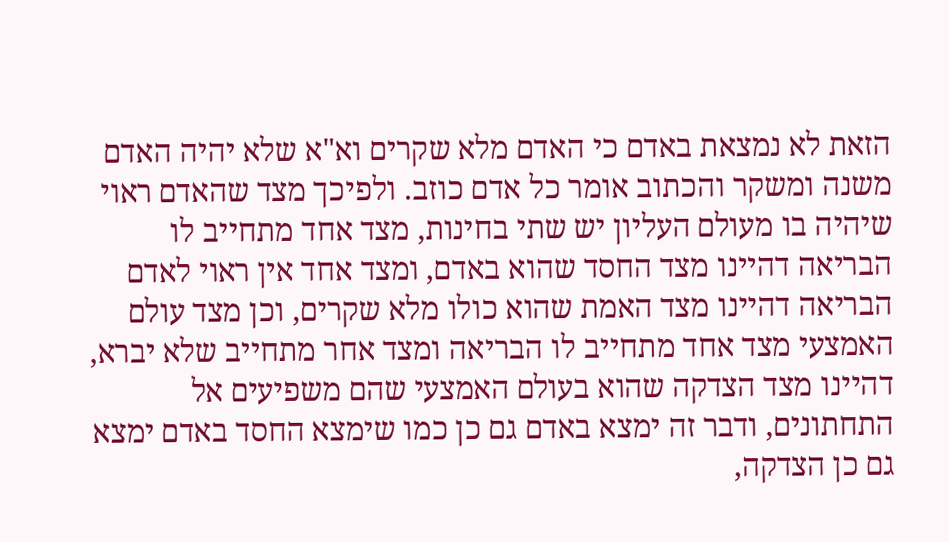הזאת לא נמצאת באדם כי האדם מלא שקרים וא"א שלא יהיה האדם משנה ומשקר והכתוב אומר כל אדם כוזב. ולפיכך מצד שהאדם ראוי שיהיה בו מעולם העליון יש שתי בחינות, מצד אחד מתחייב לו הבריאה דהיינו מצד החסד שהוא באדם, ומצד אחד אין ראוי לאדם הבריאה דהיינו מצד האמת שהוא כולו מלא שקרים, וכן מצד עולם האמצעי מצד אחד מתחייב לו הבריאה ומצד אחר מתחייב שלא יברא, דהיינו מצד הצדקה שהוא בעולם האמצעי שהם משפיעים אל התחתונים, ודבר זה ימצא באדם גם כן כמו שימצא החסד באדם ימצא גם כן הצדקה,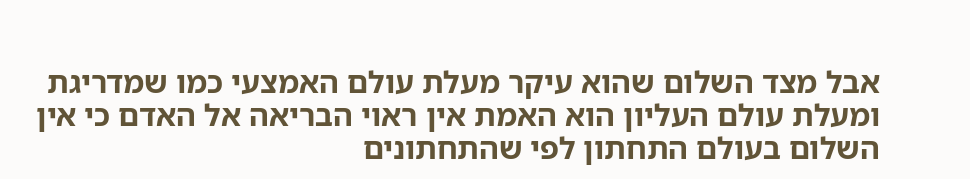אבל מצד השלום שהוא עיקר מעלת עולם האמצעי כמו שמדריגת ומעלת עולם העליון הוא האמת אין ראוי הבריאה אל האדם כי אין השלום בעולם התחתון לפי שהתחתונים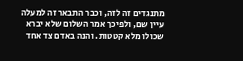מתנגדים זה לזה, וכבר התבאר זה למעלה עיין שם, ולפיכך אמר השלום שלא יברא שכולו מלא קטטות. והנה באדם צד אחד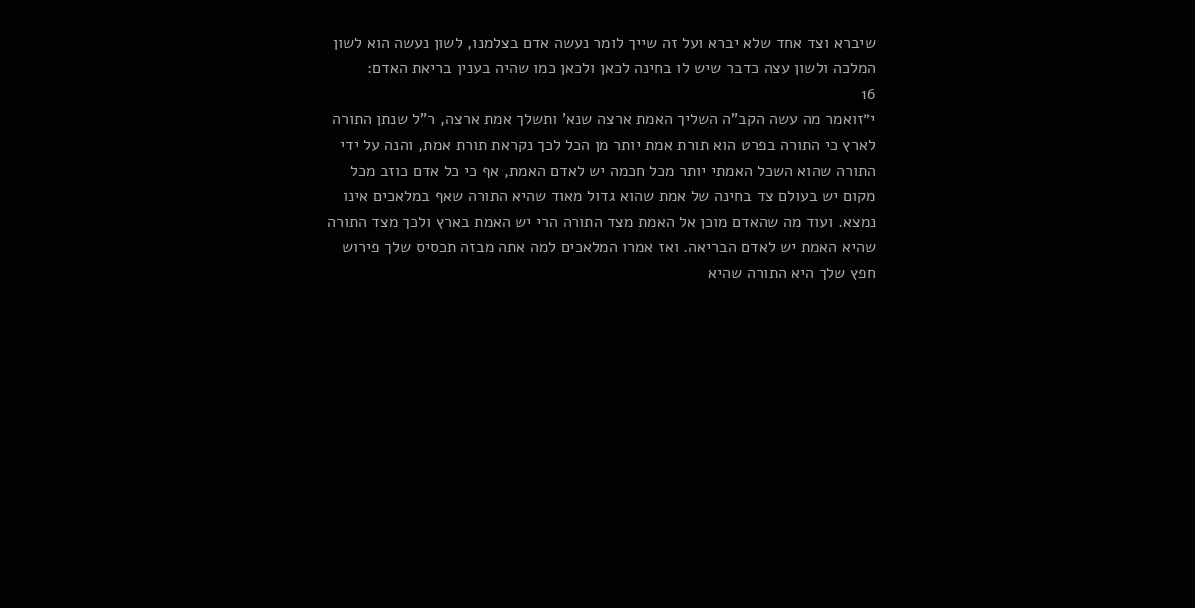שיברא וצד אחד שלא יברא ועל זה שייך לומר נעשה אדם בצלמנו, לשון נעשה הוא לשון המלכה ולשון עצה כדבר שיש לו בחינה לכאן ולכאן כמו שהיה בענין בריאת האדם:
16
י״זואמר מה עשה הקב"ה השליך האמת ארצה שנא' ותשלך אמת ארצה, ר"ל שנתן התורה לארץ כי התורה בפרט הוא תורת אמת יותר מן הכל לכך נקראת תורת אמת, והנה על ידי התורה שהוא השכל האמתי יותר מכל חכמה יש לאדם האמת, אף כי כל אדם כוזב מכל מקום יש בעולם צד בחינה של אמת שהוא גדול מאוד שהיא התורה שאף במלאכים אינו נמצא. ועוד מה שהאדם מוכן אל האמת מצד התורה הרי יש האמת בארץ ולכך מצד התורה שהיא האמת יש לאדם הבריאה. ואז אמרו המלאכים למה אתה מבזה תכסיס שלך פירוש חפץ שלך היא התורה שהיא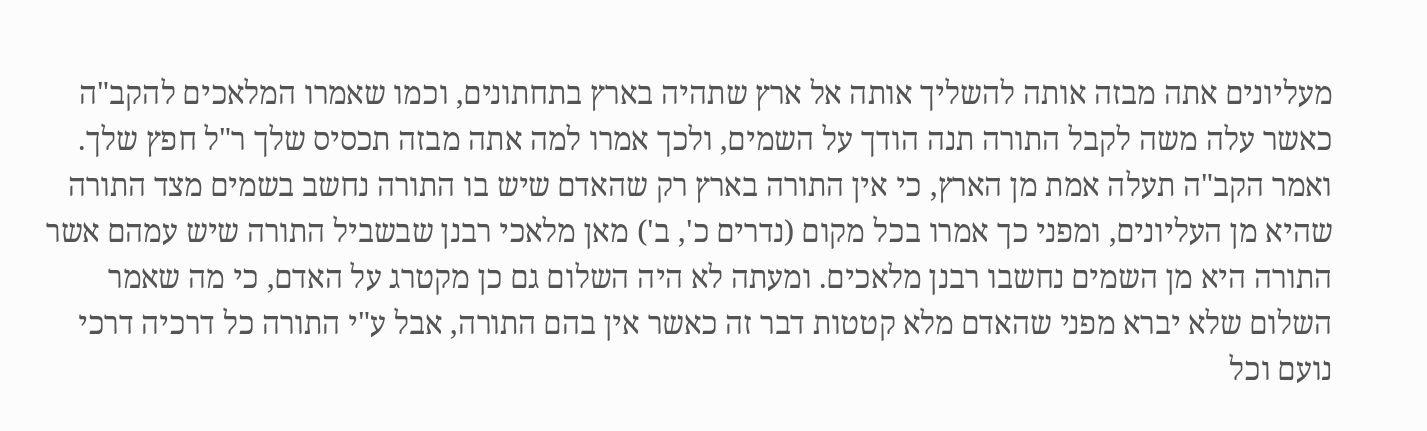מעליונים אתה מבזה אותה להשליך אותה אל ארץ שתהיה בארץ בתחתונים, וכמו שאמרו המלאכים להקב"ה כאשר עלה משה לקבל התורה תנה הודך על השמים, ולכך אמרו למה אתה מבזה תכסיס שלך ר"ל חפץ שלך. ואמר הקב"ה תעלה אמת מן הארץ, כי אין התורה בארץ רק שהאדם שיש בו התורה נחשב בשמים מצד התורה שהיא מן העליונים, ומפני כך אמרו בכל מקום (נדרים כ', ב') מאן מלאכי רבנן שבשביל התורה שיש עמהם אשר התורה היא מן השמים נחשבו רבנן מלאכים. ומעתה לא היה השלום גם כן מקטרג על האדם, כי מה שאמר השלום שלא יברא מפני שהאדם מלא קטטות דבר זה כאשר אין בהם התורה, אבל ע"י התורה כל דרכיה דרכי נועם וכל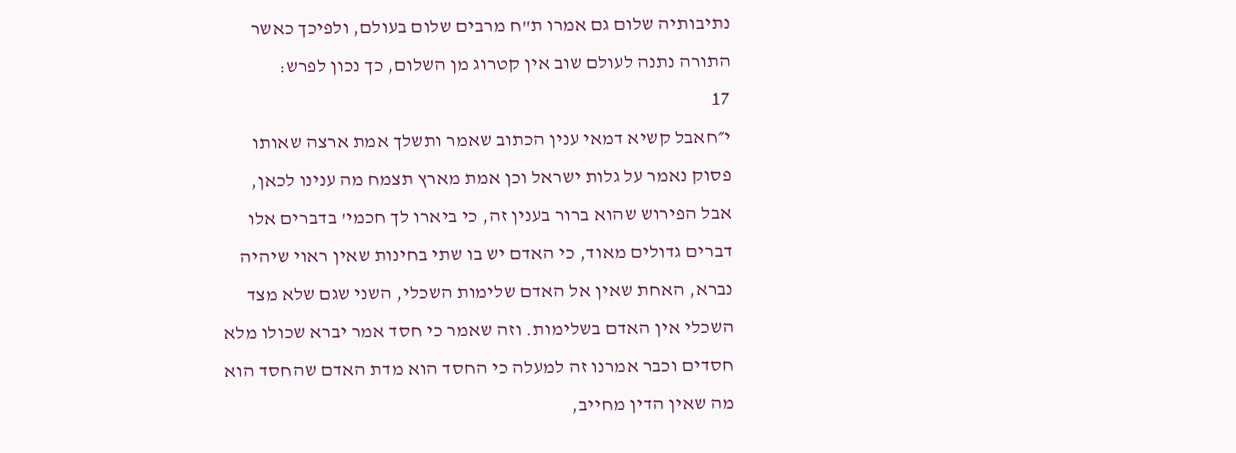נתיבותיה שלום גם אמרו ת"ח מרבים שלום בעולם, ולפיכך כאשר התורה נתנה לעולם שוב אין קטרוג מן השלום, כך נכון לפרש:
17
י״חאבל קשיא דמאי ענין הכתוב שאמר ותשלך אמת ארצה שאותו פסוק נאמר על גלות ישראל וכן אמת מארץ תצמח מה ענינו לכאן, אבל הפירוש שהוא ברור בענין זה, כי ביארו לך חכמי' בדברים אלו דברים גדולים מאוד, כי האדם יש בו שתי בחינות שאין ראוי שיהיה נברא, האחת שאין אל האדם שלימות השכלי, השני שגם שלא מצד השכלי אין האדם בשלימות. וזה שאמר כי חסד אמר יברא שכולו מלא חסדים וכבר אמרנו זה למעלה כי החסד הוא מדת האדם שהחסד הוא מה שאין הדין מחייב,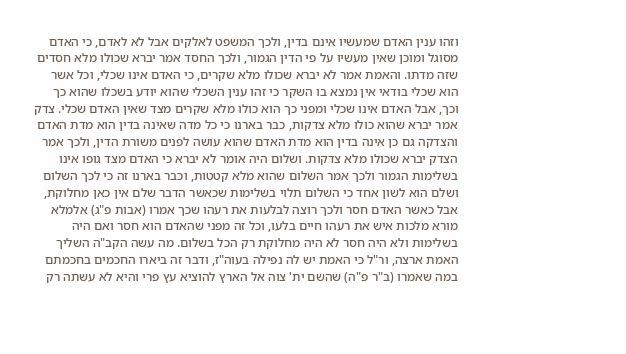וזהו ענין האדם שמעשיו אינם בדין, ולכך המשפט לאלקים אבל לא לאדם, כי האדם מסוגל ומוכן שאין מעשיו על פי הדין הגמור, ולכך החסד אמר יברא שכולו מלא חסדים שזה מדתו. והאמת אמר לא יברא שכולו מלא שקרים, כי האדם אינו שכלי, וכל אשר הוא שכלי בודאי אין נמצא בו השקר כי זהו ענין השכלי שהוא יודע בשכלו שהוא כך וכך, אבל האדם אינו שכלי ומפני כך הוא כולו מלא שקרים מצד שאין האדם שכלי. צדק אמר יברא שהוא כולו מלא צדקות, כבר בארנו כי כל מדה שאינה בדין הוא מדת האדם והצדקה גם כן אינה בדין הוא מדת האדם שהוא עושה לפנים משורת הדין, ולכך אמר הצדק יברא שכולו מלא צדקות. ושלום היה אומר לא יברא כי האדם מצד גופו אינו בשלימות הגמור ולכך אמר השלום שהוא מלא קטטות, וכבר בארנו זה כי לכך השלום ושלם הוא לשון אחד כי השלום תלוי בשלימות שכאשר הדבר שלם אין כאן מחלוקת, אבל כאשר האדם חסר ולכך רוצה לבלעות את רעהו שכך אמרו (אבות פ"ג) אלמלא מורא מלכות איש את רעהו חיים בלעו, וכל זה מפני שהאדם הוא חסר ואם היה בשלימות ולא היה חסר לא היה מחלוקת רק הכל בשלום. מה עשה הקב"ה השליך האמת ארצה, ור"ל כי האמת יש לה נפילה בעוה"ז, ודבר זה ביארו החכמים בחכמתם במה שאמרו (ב"ר פ"ה) שהשם ית' צוה אל הארץ להוציא עץ פרי והיא לא עשתה רק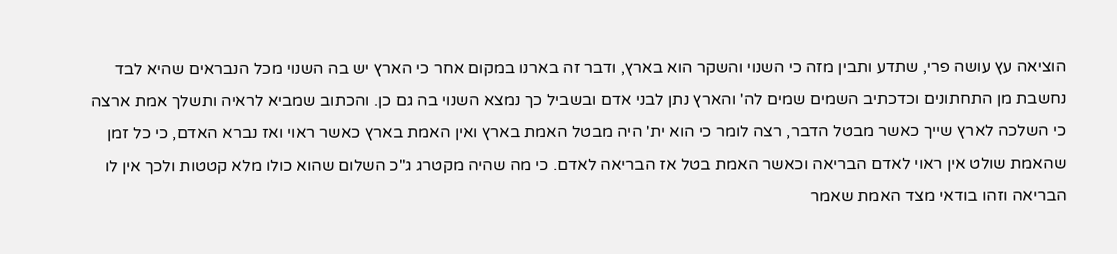הוציאה עץ עושה פרי, שתדע ותבין מזה כי השנוי והשקר הוא בארץ, ודבר זה בארנו במקום אחר כי הארץ יש בה השנוי מכל הנבראים שהיא לבד נחשבת מן התחתונים וכדכתיב השמים שמים לה' והארץ נתן לבני אדם ובשביל כך נמצא השנוי בה גם כן. והכתוב שמביא לראיה ותשלך אמת ארצה כי השלכה לארץ שייך כאשר מבטל הדבר, רצה לומר כי הוא ית' היה מבטל האמת בארץ ואין האמת בארץ כאשר ראוי ואז נברא האדם, כי כל זמן שהאמת שולט אין ראוי לאדם הבריאה וכאשר האמת בטל אז הבריאה לאדם. כי מה שהיה מקטרג ג"כ השלום שהוא כולו מלא קטטות ולכך אין לו הבריאה וזהו בודאי מצד האמת שאמר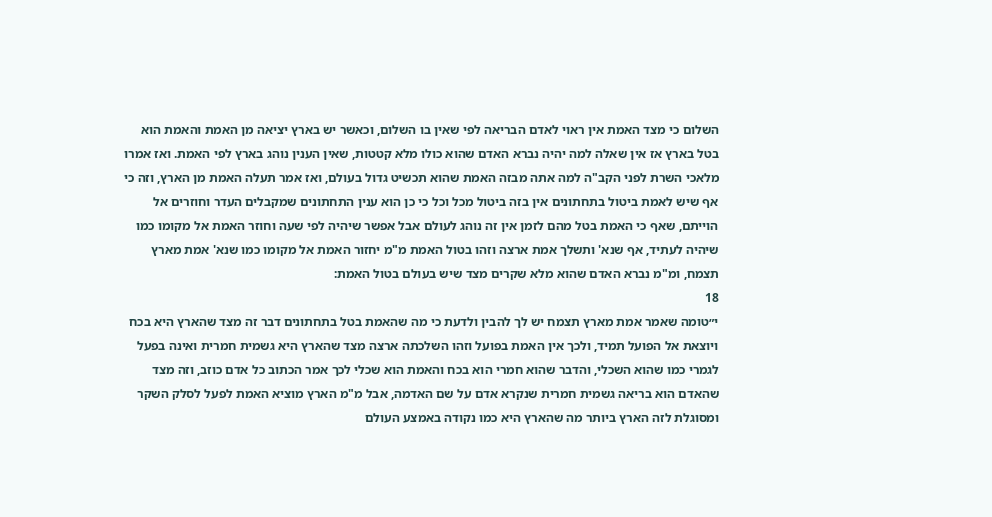השלום כי מצד האמת אין ראוי לאדם הבריאה לפי שאין בו השלום, וכאשר יש בארץ יציאה מן האמת והאמת הוא בטל בארץ אז אין שאלה למה יהיה נברא האדם שהוא כולו מלא קטטות, שאין הענין נוהג בארץ לפי האמת. ואז אמרו מלאכי השרת לפני הקב"ה למה אתה מבזה האמת שהוא תכשיט גדול בעולם, ואז אמר תעלה האמת מן הארץ, וזה כי אף שיש לאמת ביטול בתחתונים אין בזה ביטול מכל וכל כי כן הוא ענין התחתונים שמקבלים העדר וחוזרים אל הוייתם, שאף כי האמת בטל מהם לזמן אין זה נוהג לעולם אבל אפשר שיהיה לפי שעה וחוזר האמת אל מקומו כמו שיהיה לעתיד, אף שנא' ותשלך אמת ארצה וזהו בטול האמת מ"מ יחזור האמת אל מקומו כמו שנא' אמת מארץ תצמח, ומ"מ נברא האדם שהוא מלא שקרים מצד שיש בעולם בטול האמת:
18
י״טומה שאמר אמת מארץ תצמח יש לך להבין ולדעת כי מה שהאמת בטל בתחתונים דבר זה מצד שהארץ היא בכח ויוצאת אל הפועל תמיד, ולכך אין האמת בפועל וזהו השלכתה ארצה מצד שהארץ היא גשמית חמרית ואינה בפעל לגמרי כמו שהוא השכלי, והדבר שהוא חמרי הוא בכח והאמת הוא שכלי לכך אמר הכתוב כל אדם כוזב, וזה מצד שהאדם הוא בריאה גשמית חמרית שנקרא אדם על שם האדמה, אבל מ"מ הארץ מוציא האמת לפעל לסלק השקר ומסוגלת לזה הארץ ביותר מה שהארץ היא כמו נקודה באמצע העולם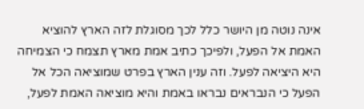אינה נוטה מן היושר כלל לכך מסוגלת לזה הארץ להוציא האמת אל הפעל, ולפיכך כתיב אמת מארץ תצמח כי הצמיחה היא היציאה לפעל. וזה ענין הארץ בפרט שמוציאה הכל אל הפעל כי הנבראים נבראו באמת והיא מוציאה האמת לפעל,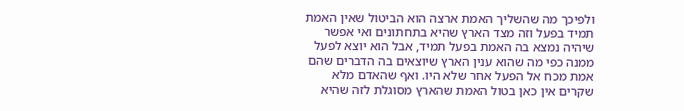ולפיכך מה שהשליך האמת ארצה הוא הביטול שאין האמת תמיד בפעל וזה מצד הארץ שהיא בתחתונים ואי אפשר שיהיה נמצא בה האמת בפעל תמיד, אבל הוא יוצא לפעל ממנה כפי מה שהוא ענין הארץ שיוצאים בה הדברים שהם אמת מכח אל הפעל אחר שלא היו. ואף שהאדם מלא שקרים אין כאן בטול האמת שהארץ מסוגלת לזה שהיא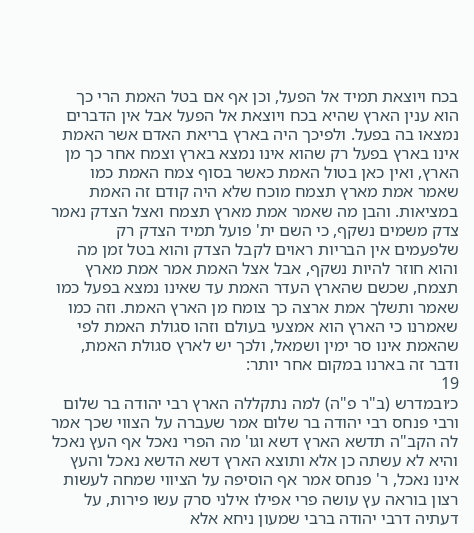בכח ויוצאת תמיד אל הפעל, וכן אף אם בטל האמת הרי כך הוא ענין הארץ שהיא בכח ויוצאת אל הפעל אבל אין הדברים נמצאו בה בפעל. ולפיכך היה בארץ בריאת האדם אשר האמת אינו בארץ בפעל רק שהוא אינו נמצא בארץ וצמח אחר כך מן הארץ, ואין כאן בטול האמת כאשר בסוף צמח האמת כמו שאמר אמת מארץ תצמח מוכח שלא היה קודם זה האמת במציאות. והבן מה שאמר אמת מארץ תצמח ואצל הצדק נאמר צדק משמים נשקף, כי השם ית' פועל תמיד הצדק רק שלפעמים אין הבריות ראוים לקבל הצדק והוא בטל זמן מה והוא חוזר להיות נשקף, אבל אצל האמת אמר אמת מארץ תצמח, שכשם שהארץ העדר האמת עד שאינו נמצא בפעל כמו שאמר ותשלך אמת ארצה כך צומח מן הארץ האמת. וזה כמו שאמרנו כי הארץ הוא אמצעי בעולם וזהו סגולת האמת לפי שהאמת אינו סר ימין ושמאל, ולכך יש לארץ סגולת האמת, ודבר זה בארנו במקום אחר יותר:
19
כ׳ובמדרש (ב"ר פ"ה) למה נתקללה הארץ רבי יהודה בר שלום ורבי פנחס רבי יהודה בר שלום אמר שעברה על הצווי שכך אמר לה הקב"ה תדשא הארץ דשא וגו' מה הפרי נאכל אף העץ נאכל והיא לא עשתה כן אלא ותוצא הארץ דשא הדשא נאכל והעץ אינו נאכל, ר' פנחס אמר אף הוסיפה על הציווי שמחה לעשות רצון בוראה עץ עושה פרי אפילו אילני סרק עשו פירות, על דעתיה דרבי יהודה ברבי שמעון ניחא אלא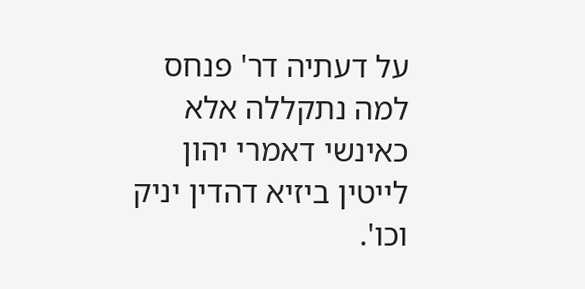על דעתיה דר' פנחס למה נתקללה אלא כאינשי דאמרי יהון לייטין ביזיא דהדין יניק וכו'.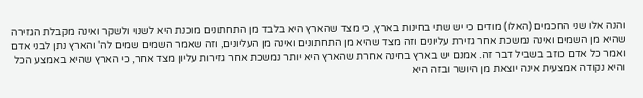והנה אלו שני החכמים (האלו) מודים כי יש שתי בחינות בארץ, כי מצד שהארץ היא בלבד מן התחתונים מוכנת היא לשנוי ולשקר ואינה מקבלת הגזירה שהיא מן השמים ואינה נמשכת אחר גזירת עליונים וזה מצד שהיא מן התחתונים ואינה מן העליונים, וזה שאמר השמים שמים לה' והארץ נתן לבני אדם ואמר כל אדם כוזב בשביל דבר זה. אמנם יש בארץ בחינה אחרת שהארץ היא יותר נמשכת אחר גזירות עליון מצד אחר, כי הארץ שהיא באמצע הכל והיא נקודה אמצעית אינה יוצאת מן היושר ובזה היא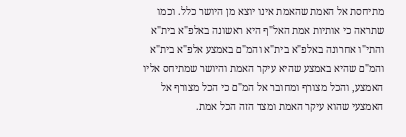מתיחסת אל האמת שהאמת אינו יוצא מן היושר כלל. וכמו שתראה כי אותיות אמת האל"ף היא ראשונה באלפ"א בית"א והתי"ו אחרונה באלפ"א בית"א והמ"ם באמצע אלפ"א בית"א והמ"ם שהיא באמצע שהיא עיקר האמת והיושר שמתיחס אליו האמצע, והכל מצורף ומחובר אל המ"ם כי הכל מצורף אל האמצעי שהוא עיקר האמת ומצד הזה הכל אמת.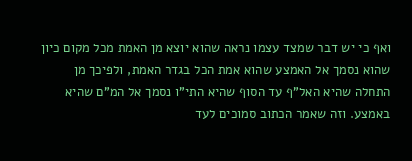ואף כי יש דבר שמצד עצמו נראה שהוא יוצא מן האמת מכל מקום כיון שהוא נסמך אל האמצע שהוא אמת הכל בגדר האמת, ולפיכך מן התחלה שהיא האל"ף עד הסוף שהיא התי"ו נסמך אל המ"ם שהיא באמצע. וזה שאמר הכתוב סמוכים לעד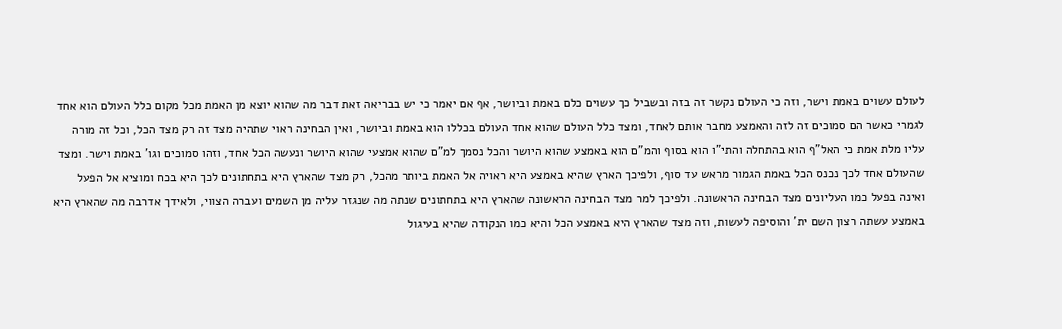לעולם עשוים באמת וישר, וזה כי העולם נקשר זה בזה ובשביל כך עשוים כלם באמת וביושר, אף אם יאמר כי יש בבריאה זאת דבר מה שהוא יוצא מן האמת מכל מקום כלל העולם הוא אחד לגמרי כאשר הם סמוכים זה לזה והאמצע מחבר אותם לאחד, ומצד כלל העולם שהוא אחד העולם בכללו הוא באמת וביושר, ואין הבחינה ראוי שתהיה מצד זה רק מצד הכל, וכל זה מורה עליו מלת אמת כי האל"ף הוא בהתחלה והתי"ו הוא בסוף והמ"ם הוא באמצע שהוא היושר והכל נסמך למ"ם שהוא אמצעי שהוא היושר ונעשה הכל אחד, וזהו סמוכים וגו' באמת וישר. ומצד שהעולם אחד לכך נכנס הכל באמת הגמור מראש עד סוף, ולפיכך הארץ שהיא באמצע היא ראויה אל האמת ביותר מהכל, רק מצד שהארץ היא בתחתונים לכך היא בכח ומוציא אל הפעל ואינה בפעל כמו העליונים מצד הבחינה הראשונה. ולפיכך למר מצד הבחינה הראשונה שהארץ היא בתחתונים שנתה מה שנגזר עליה מן השמים ועברה הצווי, ולאידך אדרבה מה שהארץ היא באמצע עשתה רצון השם ית' והוסיפה לעשות, וזה מצד שהארץ היא באמצע הכל והיא כמו הנקודה שהיא בעיגול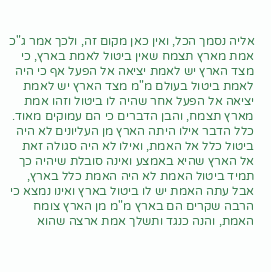אליה נסמך הכל, ואין כאן מקום זה, ולכך אמר ג"כ אמת מארץ תצמח שאין ביטול לאמת בארץ, כי מצד הארץ יש לאמת יציאה אל הפעל אף כי היה לאמת ביטול בעולם מ"מ מצד הארץ יש לאמת יציאה אל הפעל אחר שהיה לו ביטול וזהו אמת מארץ תצמח, והבן הדברים כי הם עמוקים מאוד. כלל הדבר אילו היתה הארץ מן העליונים לא היה ביטול כלל אל האמת, ואילו לא היה סגולה זאת אל הארץ שהיא באמצע ואינה סובלת שיהיה כך תמיד ביטול האמת לא היה האמת כלל בארץ, אבל עתה האמת יש לו ביטול בארץ ואינו נמצא כי הרבה שקרים הם בארץ מ"מ מן הארץ צומח האמת, והנה כנגד ותשלך אמת ארצה שהוא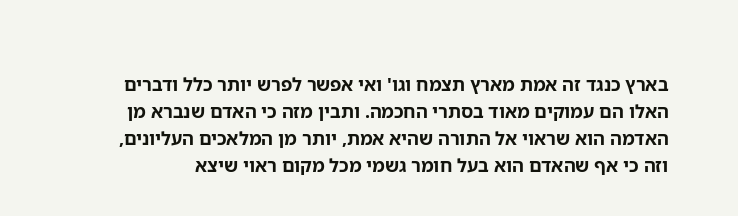בארץ כנגד זה אמת מארץ תצמח וגו' ואי אפשר לפרש יותר כלל ודברים האלו הם עמוקים מאוד בסתרי החכמה. ותבין מזה כי האדם שנברא מן האדמה הוא שראוי אל התורה שהיא אמת, יותר מן המלאכים העליונים, וזה כי אף שהאדם הוא בעל חומר גשמי מכל מקום ראוי שיצא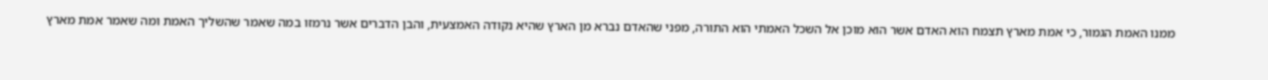ממנו האמת הגמור, כי אמת מארץ תצמח הוא האדם אשר הוא מוכן אל השכל האמתי הוא התורה, מפני שהאדם נברא מן הארץ שהיא נקודה האמצעית, והבן הדברים אשר נרמזו במה שאמר שהשליך האמת ומה שאמר אמת מארץ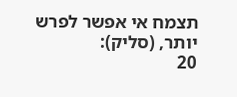תצמח אי אפשר לפרש יותר, (סליק):
20